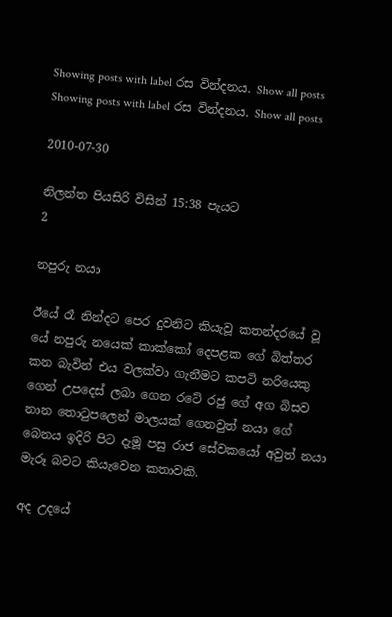Showing posts with label රස වින්දනය. Show all posts
Showing posts with label රස වින්දනය. Show all posts

2010-07-30

නිලන්ත පියසිරි විසින් 15:38 පැයට
2

නපුරු නයා

ඊයේ රෑ නින්දට පෙර දුවනිට කියැවූ කතන්දරයේ වූ යේ නපුරු නයෙක් කාක්කෝ දෙපළක ගේ බිත්තර කන බැවින් එය වලක්වා ගැනීමට කපටි නරියෙකු ගෙන් උපදෙස් ලබා ගෙන රටේ රජු ගේ අග බිසව නාන තොටුපලෙන් මාලයක් ගෙනවුත් නයා ගේ බෙනය ඉදිරි පිට දැමූ පසු රාජ සේවකයෝ අවුත් නයා මැරූ බවට කියැවෙන කතාවකි.

අද උදයේ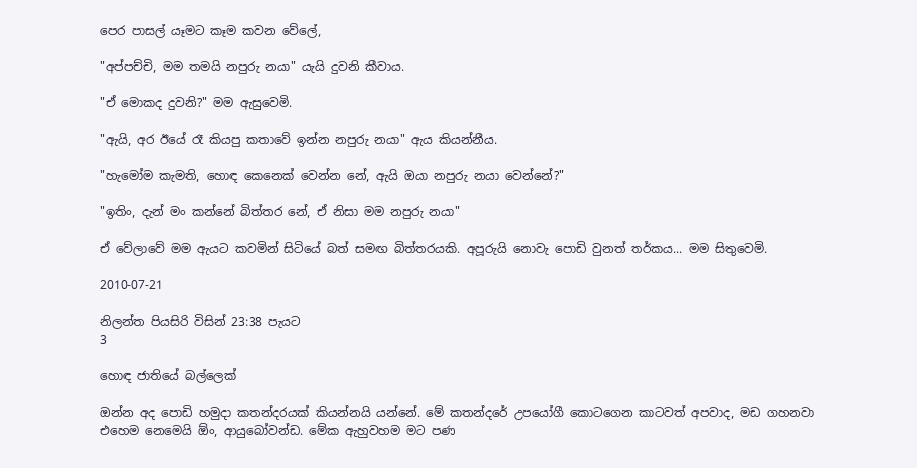පෙර පාසල් යෑමට කෑම කවන වේලේ,

"අප්පච්චි, මම තමයි නපුරු නයා" යැයි දුවනි කීවාය.

"ඒ මොකද දුවනි?" මම ඇසුවෙමි.

"ඇයි, අර ඊයේ රෑ කියපු කතාවේ ඉන්න නපුරු නයා" ඇය කියන්නීය.

"හැමෝම කැමති, හොඳ කෙනෙක් වෙන්න නේ, ඇයි ඔයා නපුරු නයා වෙන්නේ?"

"ඉතිං, දැන් මං කන්නේ බිත්තර නේ, ඒ නිසා මම නපුරු නයා"

ඒ වේලාවේ මම ඇයට කවමින් සිටියේ බත් සමඟ බිත්තරයකි. අපූරුයි නොවැ පොඩි වුනත් තර්කය... මම සිතුවෙමි.

2010-07-21

නිලන්ත පියසිරි විසින් 23:38 පැයට
3

හොඳ ජාතියේ බල්ලෙක්

ඔන්න අද පොඩි හමුදා කතන්දරයක් කියන්නයි යන්නේ. මේ කතන්දරේ උපයෝගී කොටගෙන කාටවත් අපවාද, මඩ ගහනවා එහෙම නෙමෙයි ඕං, ආයුබෝවන්ඩ. මේක ඇහුවහම මට පණ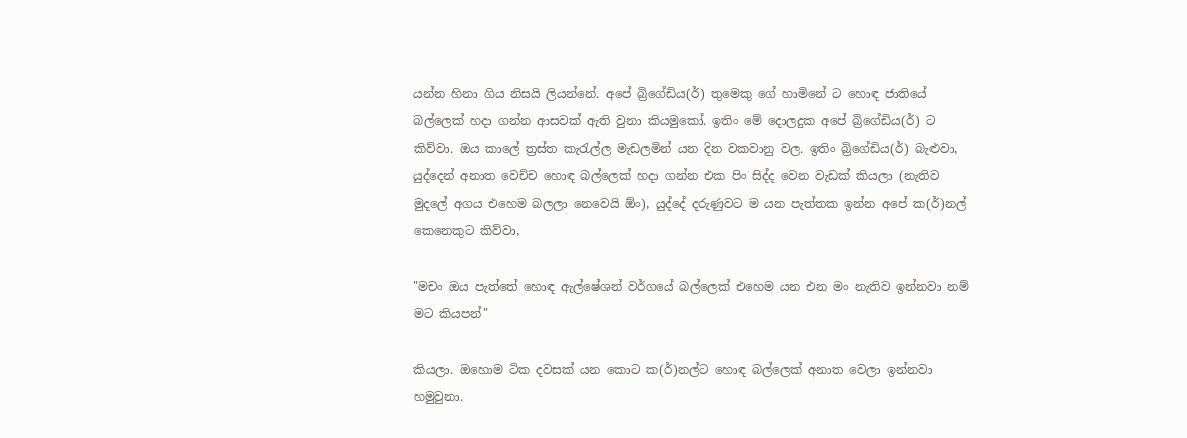යන්න හිනා ගිය නිසයි ලියන්නේ. අපේ බ්‍රිගේඩිය(ර්) තුමෙකු ගේ හාමිනේ ට හොඳ ජාතියේ බල්ලෙක් හදා ගන්න ආසවක් ඇති වුනා කියමුකෝ. ඉතිං මේ දොලදුක අපේ බ්‍රිගේඩිය(ර්) ට කිව්වා. ඔය කාලේ ත්‍රස්ත කැරැල්ල මැඩලමින් යන දින වකවානු වල. ඉතිං බ්‍රිගේඩිය(ර්) බැළුවා, යුද්දෙන් අනාත වෙච්ච හොඳ බල්ලෙක් හදා ගන්න එක පිං සිද්ද වෙන වැඩක් කියලා (නැතිව මුදලේ අගය එහෙම බලලා නෙවෙයි ඕං), යුද්දේ දරුණුවට ම යන පැත්තක ඉන්න අපේ ක(ර්)නල් කෙනෙකුට කිව්වා,

"මචං ඔය පැත්තේ හොඳ ඇල්ෂේශන් වර්ගයේ බල්ලෙක් එහෙම යන එන මං නැතිව ඉන්නවා නම් මට කියපන්"

කියලා. ඔහොම ටික දවසක් යන කොට ක(ර්)නල්ට හොඳ බල්ලෙක් අනාත වෙලා ඉන්නවා හමුවුනා.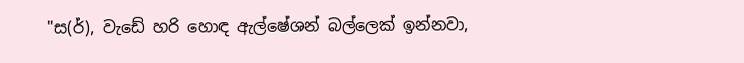"ස(ර්), වැඩේ හරි හොඳ ඇල්ෂේශන් බල්ලෙක් ඉන්නවා,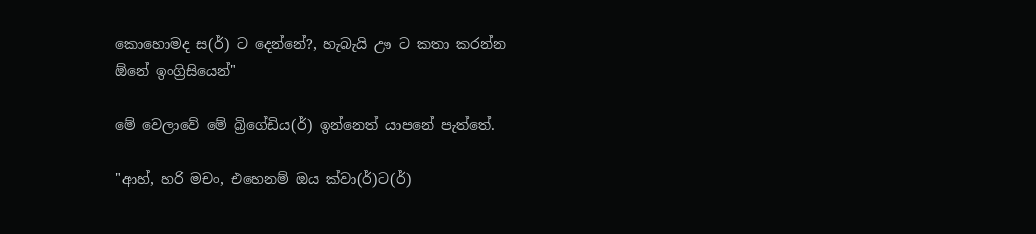කොහොමද ස(ර්) ට දෙන්නේ?, හැබැයි ඌ ට කතා කරන්න ඕනේ ඉංග්‍රිසියෙන්"

මේ වෙලාවේ මේ බ්‍රිගේඩිය(ර්) ඉන්නෙත් යාපනේ පැත්තේ.

"ආහ්, හරි මචං, එහෙනම් ඔය ක්වා(ර්)ට(ර්)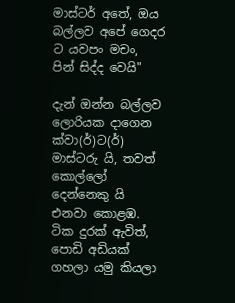මාස්ටර් අතේ, ඔය බල්ලව අපේ ගෙදර ට යවපං මචං, පින් සිද්ද වෙයි"

දැන් ඔන්න බල්ලව ලොරියක දාගෙන ක්වා(ර්)ට(ර්) මාස්ටරු යි, තවත් කොල්ලෝ දෙන්නෙකු යි එනවා කොළඹ. ටික දුරක් ඇවිත්, පොඩි අඩියක් ගහලා යමු කියලා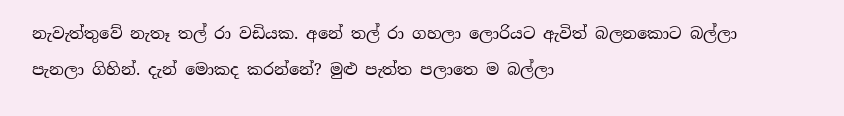නැවැත්තුවේ නැතෑ තල් රා වඩියක. අනේ තල් රා ගහලා ලොරියට ඇවිත් බලනකොට බල්ලා පැනලා ගිහින්. දැන් මොකද කරන්නේ? මුළු පැත්ත පලාතෙ ම බල්ලා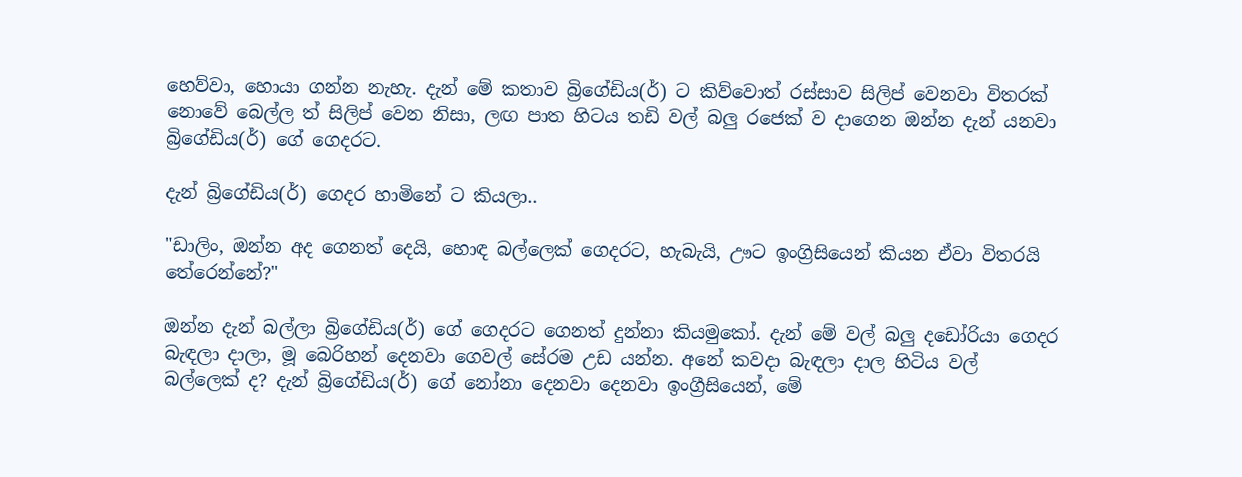හෙව්වා, හොයා ගන්න නැහැ. දැන් මේ කතාව බ්‍රිගේඩිය(ර්) ට කිව්වොත් රස්සාව සිලිප් වෙනවා විතරක් නොවේ බෙල්ල ත් සිලිප් වෙන නිසා, ලඟ පාත හිටය තඩි වල් බලු රජෙක් ව දාගෙන ඔන්න දැන් යනවා බ්‍රිගේඩිය(ර්) ගේ ගෙදරට.

දැන් බ්‍රිගේඩිය(ර්) ගෙදර හාමිනේ ට කියලා..

"ඩාලිං, ඔන්න අද ගෙනත් දෙයි, හොඳ බල්ලෙක් ගෙදරට, හැබැයි, ඌට ඉංග්‍රිසියෙන් කියන ඒවා විතරයි තේරෙන්නේ?"

ඔන්න දැන් බල්ලා බ්‍රිගේඩිය(ර්) ගේ ගෙදරට ගෙනත් දුන්නා කියමුකෝ. දැන් මේ වල් බලු දඩෝරියා ගෙදර බැඳලා දාලා, මූ බෙරිහන් දෙනවා ගෙවල් සේරම උඩ යන්න. අනේ කවදා බැඳලා දාල හිටිය වල් බල්ලෙක් ද? දැන් බ්‍රිගේඩිය(ර්) ගේ නෝනා දෙනවා දෙනවා ඉංග්‍රීසියෙන්, මේ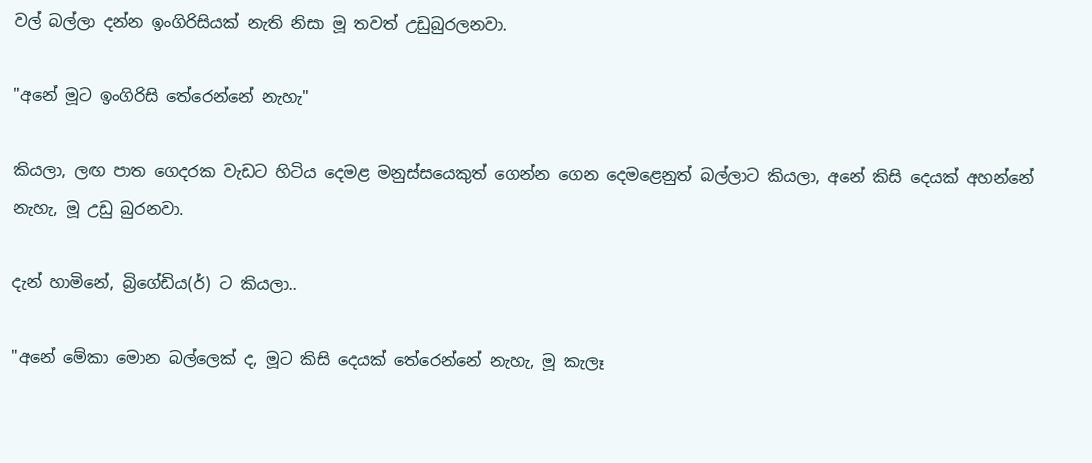වල් බල්ලා දන්න ඉංගිරිසියක් නැති නිසා මූ තවත් උඩුබුරලනවා.

"අනේ මූට ඉංගිරිසි තේරෙන්නේ නැහැ"

කියලා, ලඟ පාත ගෙදරක වැඩට හිටිය දෙමළ මනුස්සයෙකුත් ගෙන්න ගෙන දෙමළෙනුත් බල්ලාට කියලා, අනේ කිසි දෙයක් අහන්නේ නැහැ, මූ උඩු බුරනවා.

දැන් හාමිනේ, බ්‍රිගේඩිය(ර්) ට කියලා..

"අනේ මේකා මොන බල්ලෙක් ද, මූට කිසි දෙයක් තේරෙන්නේ නැහැ, මූ කැලෑ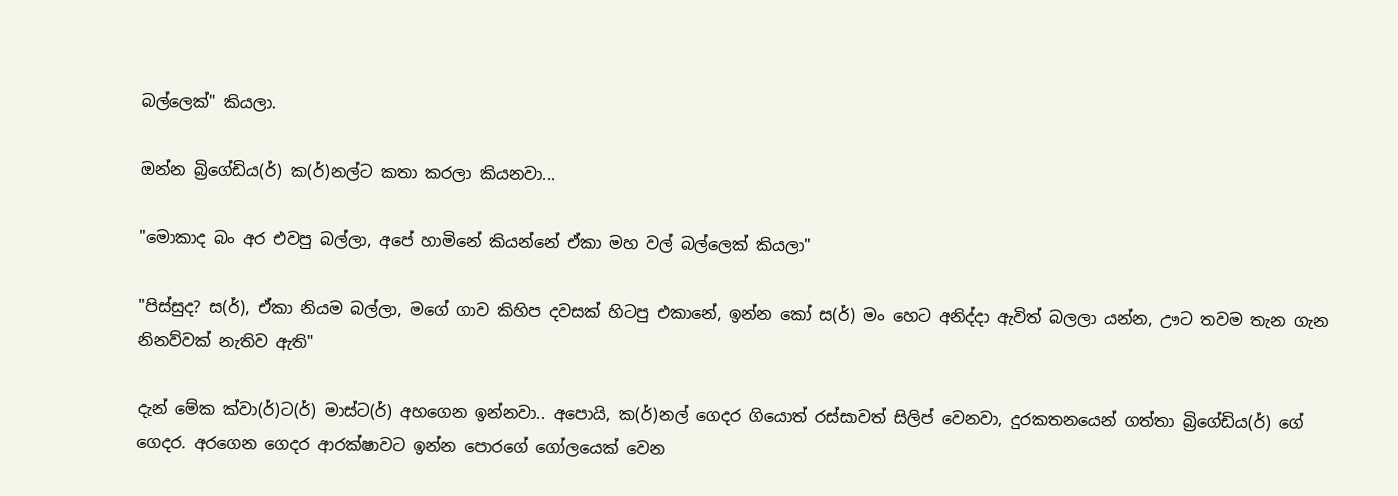බල්ලෙක්" කියලා.

ඔන්න බ්‍රිගේඩිය(ර්) ක(ර්)නල්ට කතා කරලා කියනවා...

"මොකාද බං අර එවපු බල්ලා, අපේ හාමිනේ කියන්නේ ඒකා මහ වල් බල්ලෙක් කියලා"

"පිස්සුද? ස(ර්), ඒකා නියම බල්ලා, මගේ ගාව කිහිප දවසක් හිටපු එකානේ, ඉන්න කෝ ස(ර්) මං හෙට අනිද්දා ඇවිත් බලලා යන්න, ඌට තවම තැන ගැන නිනව්වක් නැතිව ඇති"

දැන් මේක ක්වා(ර්)ට(ර්) මාස්ට(ර්) අහගෙන ඉන්නවා.. අපොයි, ක(ර්)නල් ගෙදර ගියොත් රස්සාවත් සිලිප් වෙනවා, දුරකතනයෙන් ගත්තා බ්‍රිගේඩිය(ර්) ගේ ගෙදර. අරගෙන ගෙදර ආරක්ෂාවට ඉන්න පොරගේ ගෝලයෙක් වෙන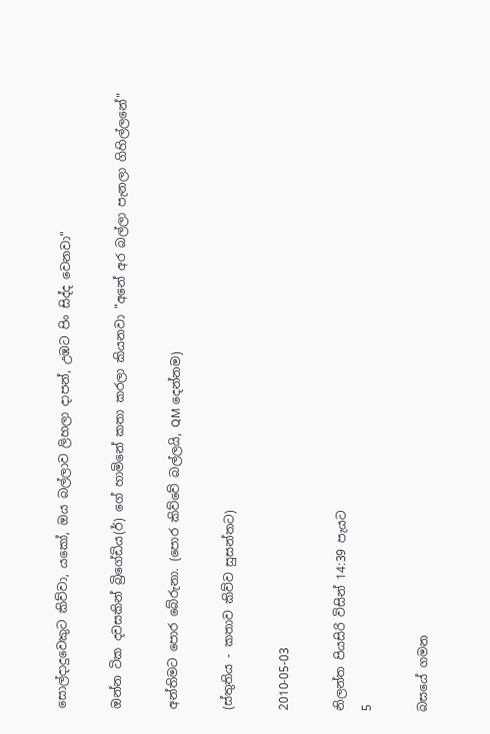සොල්දාදුවෙකුට කිව්වා, යකෝ, ඔය බල්ලාව ලිහලා දාපන්, උඹට පිං සිද්ද වෙනවා"

ඔන්න ටික දවසකින් බ්‍රිගේඩිය(ර්) ගේ හාමිනේ කතා කරලා කියනවා "අනේ අර බල්ලා පැනලා ගිහිල්ලනේ"

අන්තිමට පොර බේරුනා. (පොර කිව්වේ බල්ලයි, QM දෙන්නම)

(ස්තුතිය - කතාව කිව්ව සුසන්තට)

2010-05-03

නිලන්ත පියසිරි විසින් 14:39 පැයට
5

බසයේ ගමන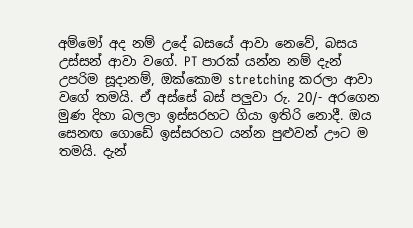අම්මෝ අද නම් උදේ බසයේ ආවා නෙවේ, බසය උස්සන් ආවා වගේ. PT පාරක් යන්න නම් දැන් උපරිම සූදානම්, ඔක්කොම stretching කරලා ආවා වගේ තමයි. ඒ අස්සේ බස් පලුවා රු. 20/- අරගෙන මුණ දිහා බලලා ඉස්සරහට ගියා ඉතිරි නොදී. ඔය සෙනඟ ගොඩේ ඉස්සරහට යන්න පුළුවන් ඌට ම තමයි. දැන්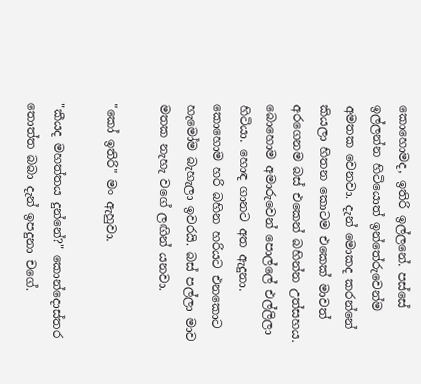කොහොමද, ඉතිරි ඉල්ලනේ. පස්සේ ඉල්ලන්න හිටියොත් ඉන්තේරුවෙන්ම අමතක වෙනවා. දැන් මොකද කරන්නේ කියලා හිතන කොටම එකෙක් මාවත් අරගෙනම බස් එකෙන් බහින්න උත්සහය. බොහොම අමාරුවෙන් පොල්ලේ එල්ලිලා හිටියා. හොඳ ගානට අත ඇදුනා. කොහොම හරි බහින හරියට එනකොට හැමෝම බැහැලා ඉවරයි. බස් පල්ලා මාව මතක නැහැ වගේ ලඟින් යනවා.

"කෝ ඉතිරි" මං ඇහුවා.

"කීයද මහත්තය දුන්නේ?" කොන්දොස්තර තොත්ත බබා දැන් ඉපදුනා චගේ.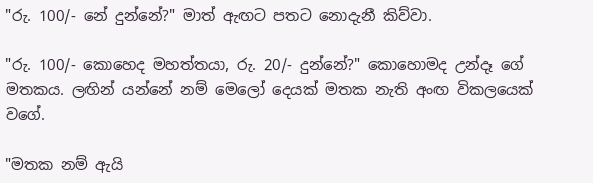"රු. 100/- නේ දුන්නේ?" මාත් ඇඟට පතට නොදැනී කිව්වා.

"රු. 100/- කොහෙද මහත්තයා, රු. 20/- දුන්නේ?" කොහොමද උන්දෑ ගේ මතකය. ලඟින් යන්නේ නම් මෙලෝ දෙයක් මතක නැති අංඟ විකලයෙක් වගේ.

"මතක නම් ඇයි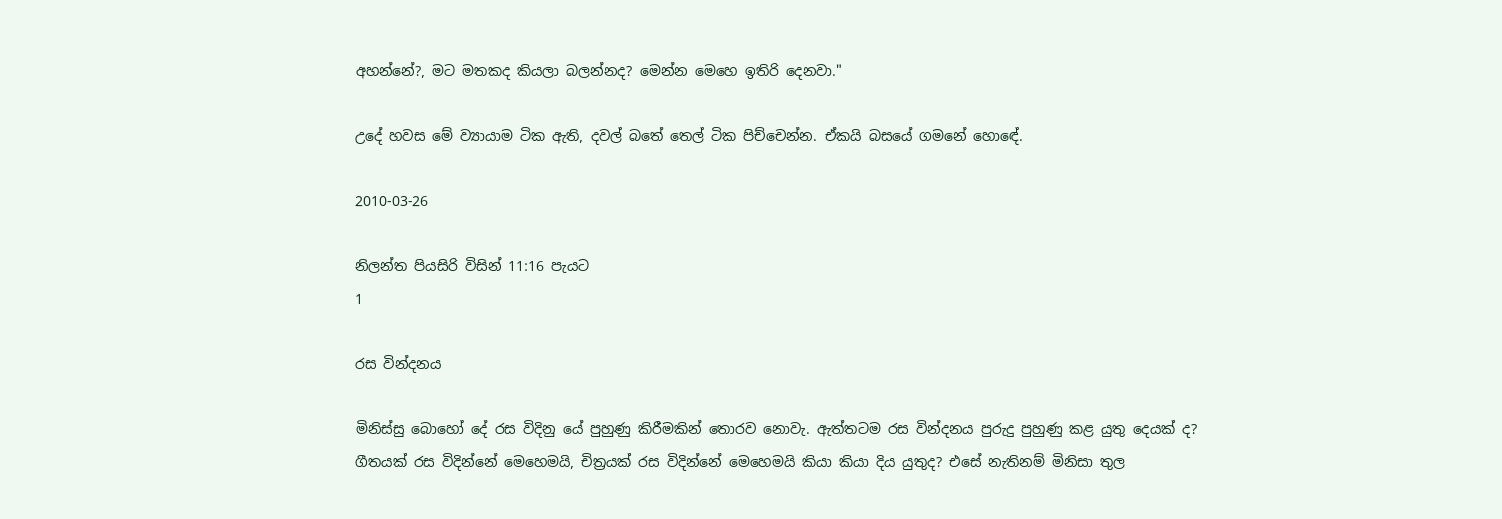අහන්නේ?, මට මතකද කියලා බලන්නද? මෙන්න මෙහෙ ඉතිරි දෙනවා."

උදේ හවස මේ ව්‍යායාම ටික ඇති, දවල් බතේ තෙල් ටික පිච්චෙන්න. ඒකයි බසයේ ගමනේ හොඳේ.

2010-03-26

නිලන්ත පියසිරි විසින් 11:16 පැයට
1

රස වින්දනය

මිනිස්සු බොහෝ දේ රස විදිනු යේ පුහුණු කිරීමකින් තොරව නොවැ. ඇත්තටම රස වින්දනය පුරුදු පුහුණු කළ යුතු දෙයක් ද? ගීතයක් රස විදින්නේ මෙහෙමයි, චිත්‍රයක් රස විදින්නේ මෙහෙමයි කියා කියා දිය යුතුද? එසේ නැතිනම් මිනිසා තුල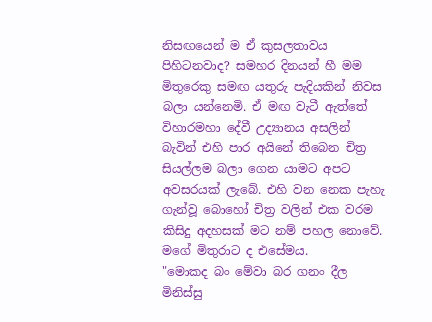නිසඟයෙන් ම ඒ කුසලතාවය පිහිටනවාද? සමහර දිනයන් හී මම මිතුරෙකු සමඟ යතුරු පැදියකින් නිවස බලා යන්නෙමි. ඒ මඟ වැටී ඇත්තේ විහාරමහා දේවී උද්‍යානය අසලින් බැවින් එහි පාර අයිනේ තිබෙන චිත්‍ර සියල්ලම බලා ගෙන යාමට අපට අවසරයක් ලැබේ. එහි වන නෙක පැහැ ගැන්වූ බොහෝ චිත්‍ර වලින් එක වරම කිසිදු අදහසක් මට නම් පහල නොවේ. මගේ මිතුරාට ද එසේමය.
"මොකද බං මේවා බර ගනං දීල මිනිස්සු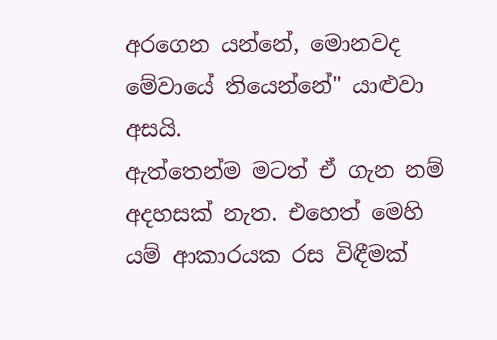අරගෙන යන්නේ, මොනවද මේවායේ තියෙන්නේ" යාළුවා අසයි.
ඇත්තෙන්ම මටත් ඒ ගැන නම් අදහසක් නැත. එහෙත් මෙහි යම් ආකාරයක රස විඳීමක්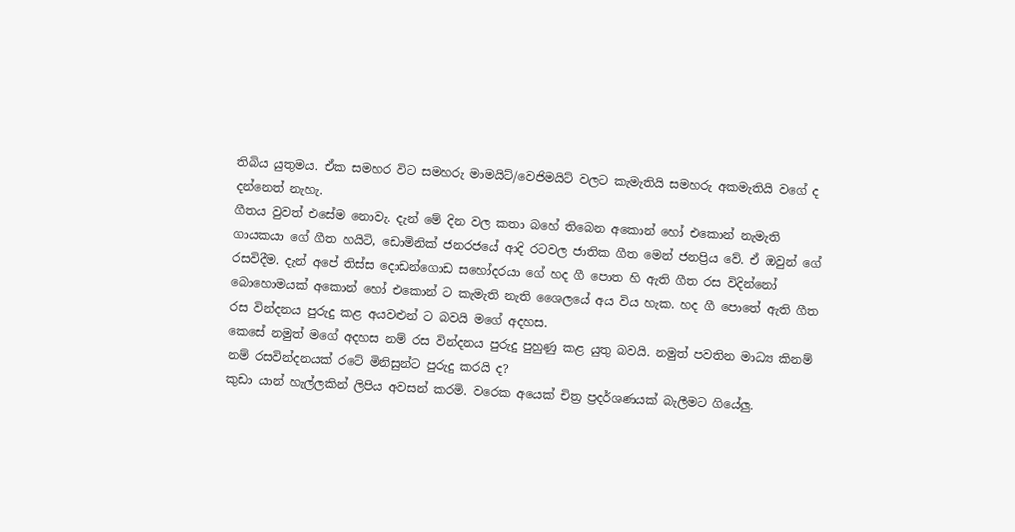තිබිය යුතුමය. ඒක සමහර විට සමහරු මාමයිට්/වෙජිමයිට් වලට කැමැතියි සමහරු අකමැතියි වගේ ද දන්නෙත් නැහැ.
ගීතය වුවත් එසේම නොවැ. දැන් මේ දින වල කතා බහේ තිබෙන අකොන් හෝ එකොන් නැමැති ගායකයා ගේ ගීත හයිටි, ඩොමිනික් ජනරජයේ ආදි රටවල ජාතික ගීත මෙන් ජනප්‍රිය වේ. ඒ ඔවුන් ගේ රසවිදීම. දැන් අපේ තිස්ස දොඩන්ගොඩ සහෝදරයා ගේ හද ගී පොත හි ඇති ගීත රස විදින්නෝ බොහොමයක් අකොන් හෝ එකොන් ට කැමැති නැති ශෛලයේ අය විය හැක. හද ගී පොතේ ඇති ගීත රස වින්දනය පුරුදු කළ අයවළුන් ට බවයි මගේ අදහස.
කෙසේ නමුත් මගේ අදහස නම් රස වින්දනය පුරුදු පුහුණු කළ යුතු බවයි. නමුත් පවතින මාධ්‍ය කිනම් නම් රසවින්දනයක් රටේ මිනිසුන්ට පුරුදු කරයි ද?
කුඩා යාන් හැල්ලකින් ලිපිය අවසන් කරමි. වරෙක අයෙක් චිත්‍ර ප්‍රදර්ශණයක් බැලීමට ගියේලු.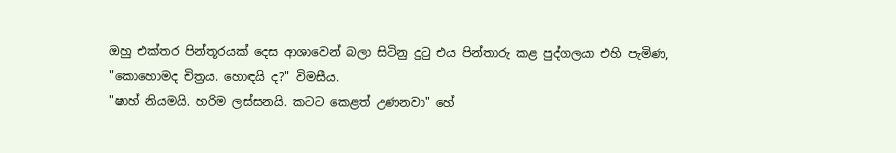ඔහු එක්තර පින්තූරයක් දෙස ආශාවෙන් බලා සිටිනු දුටු එය පින්තාරු කළ පුද්ගලයා එහි පැමිණ,
"කොහොමද චිත්‍රය. හොඳයි ද?" විමසීය.
"ෂාහ් නියමයි. හරිම ලස්සනයි. කටට කෙළත් උණනවා" හේ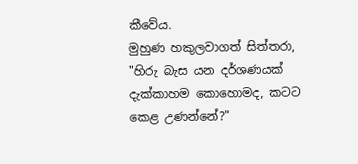කීවේය.
මුහුණ හකුලවාගත් සිත්තරා, "හිරු බැස යන දර්ශණයක් දැක්කාහම කොහොමද, කටට කෙළ උණන්නේ?"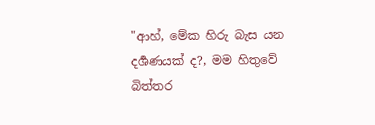"ආහ්, මේක හිරු බැස යන දර්‍ශණයක් ද?, මම හිතුවේ බිත්තර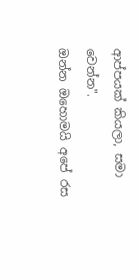ආප්පයක් කියලා, සමා වෙන්න".
ඔන්න ඔහොමයි අපේ රස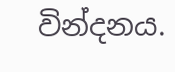වින්දනය.